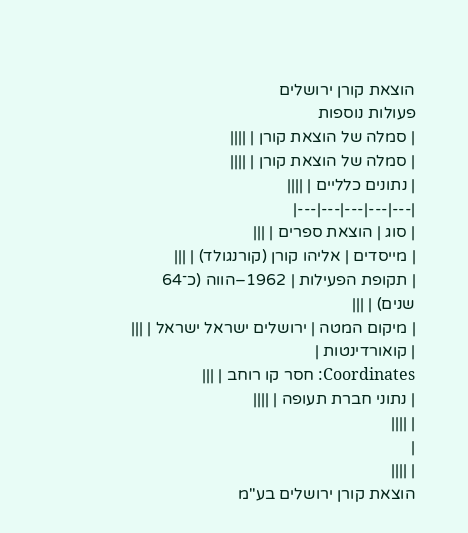הוצאת קורן ירושלים
פעולות נוספות
| סמלה של הוצאת קורן | ||||
| סמלה של הוצאת קורן | ||||
| נתונים כלליים | ||||
|---|---|---|---|---|
| סוג | הוצאת ספרים | |||
| מייסדים | אליהו קורן (קורנגולד) | |||
| תקופת הפעילות | 1962–הווה (כ־64 שנים) | |||
| מיקום המטה | ירושלים ישראל ישראל | |||
| קואורדינטות |
Coordinates: חסר קו רוחב | |||
| נתוני חברת תעופה | ||||
| ||||
|
| ||||
הוצאת קורן ירושלים בע"מ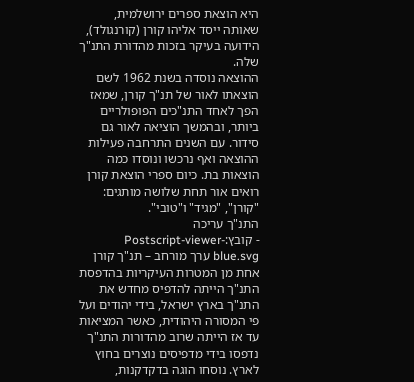היא הוצאת ספרים ירושלמית, שאותה ייסד אליהו קורן (קורנגולד), הידועה בעיקר בזכות מהדורת התנ"ך שלה.
ההוצאה נוסדה בשנת 1962 לשם הוצאתו לאור של תנ"ך קורן, שמאז הפך לאחד התנ"כים הפופולריים ביותר, ובהמשך הוציאה לאור גם סידור. עם השנים התרחבה פעילות ההוצאה ואף נרכשו ונוסדו כמה הוצאות בת. כיום ספרי הוצאת קורן רואים אור תחת שלושה מותגים: "קורן", "מגיד" ו"טובי".
התנ"ך עריכה
- קובץ:Postscript-viewer-blue.svg ערך מורחב – תנ"ך קורן
אחת מן המטרות העיקריות בהדפסת התנ"ך הייתה להדפיס מחדש את התנ"ך בארץ ישראל, בידי יהודים ועל פי המסורה היהודית, כאשר המציאות עד אז הייתה שרוב מהדורות התנ"ך נדפסו בידי מדפיסים נוצרים בחוץ לארץ. נוסחו הוגה בדקדקנות,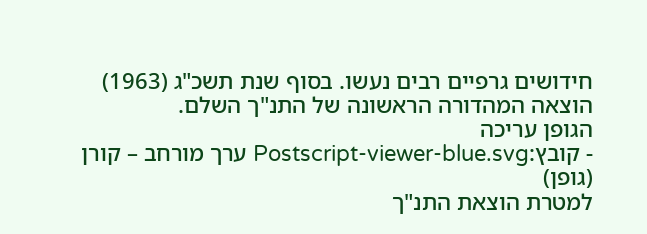חידושים גרפיים רבים נעשו. בסוף שנת תשכ"ג (1963) הוצאה המהדורה הראשונה של התנ"ך השלם.
הגופן עריכה
- קובץ:Postscript-viewer-blue.svg ערך מורחב – קורן (גופן)
למטרת הוצאת התנ"ך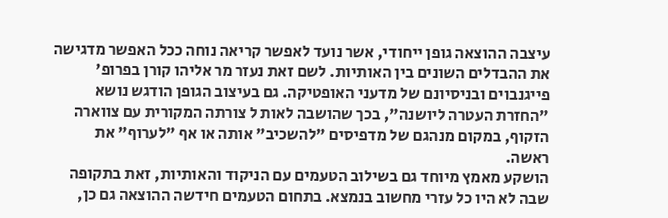עיצבה ההוצאה גופן ייחודי, אשר נועד לאפשר קריאה נוחה ככל האפשר מדגישה את ההבדלים השונים בין האותיות. לשם זאת נעזר מר אליהו קורן בפרופ' פייגנבוים ובניסיונם של מדעני האופטיקה. גם בעיצוב הגופן הודגש נושא "החזרת העטרה ליושנה", בכך שהושבה לאות ל צורתה המקורית עם צווארה הזקוף, במקום מנהגם של מדפיסים "להשכיב" אותה או אף "לערוף" את ראשה.
הושקע מאמץ מיוחד גם בשילוב הטעמים עם הניקוד והאותיות, זאת בתקופה שבה לא היו כל עזרי מחשוב בנמצא. בתחום הטעמים חידשה ההוצאה גם כן,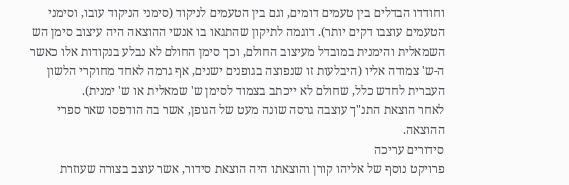וחודדו הבדלים בין טעמים דומים, וגם בין הטעמים לניקוד (סימני הניקוד עובו, וסימני הטעמים עוצבו דקים יותר). דוגמה לתיקון שהתגאו בו אנשי ההוצאה היה עיצוב סימן הש השמאלית והימנית במובדל מעיצוב החולם, וכך סימן החולם לא נבלע בנקודות אלו כאשר ה-ש' צמודה אליו (היבלעות זו שנפוצה בגופנים ישנים, אף גרמה לאחד מחוקרי הלשון העברית לחדש כלל, שחולם לא ייכתב בצמוד לסימן ש' שמאלית או ש' ימנית).
לאחר הוצאת התנ"ך עוצבה גרסה שונה מעט של הגופן, אשר בה הודפסו שאר ספרי ההוצאה.
סידורים עריכה
פרויקט נוסף של אליהו קורן והוצאתו היה הוצאת סידור, אשר עוצב בצורה שעוזרת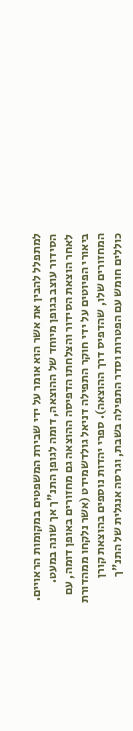למתפלל להבין את אשר הוא אומר על ידי שבירת המשפטים במקומות הראויים. הסידור עוצב בגופן מיוחד של ההוצאה, דומה לגופן התנ"ך אך שונה במעט. לאחר הוצאת הסידור והצלחתו הדפיסה ההוצאה גם מחזורים באופן דומה, עם ביאורי הפיוטים על ידי חוקר התפילה דניאל גולדשמידט (אשר נלקחו ממהדורת המחזורים שלו, שהדפיס דרך ההוצאה). ספרי יהדות נוספים בהוצאת קורן כוללים חומש עם הפטרות וסדר התפילה בשבת, וגרסה אנגלית של התנ"ך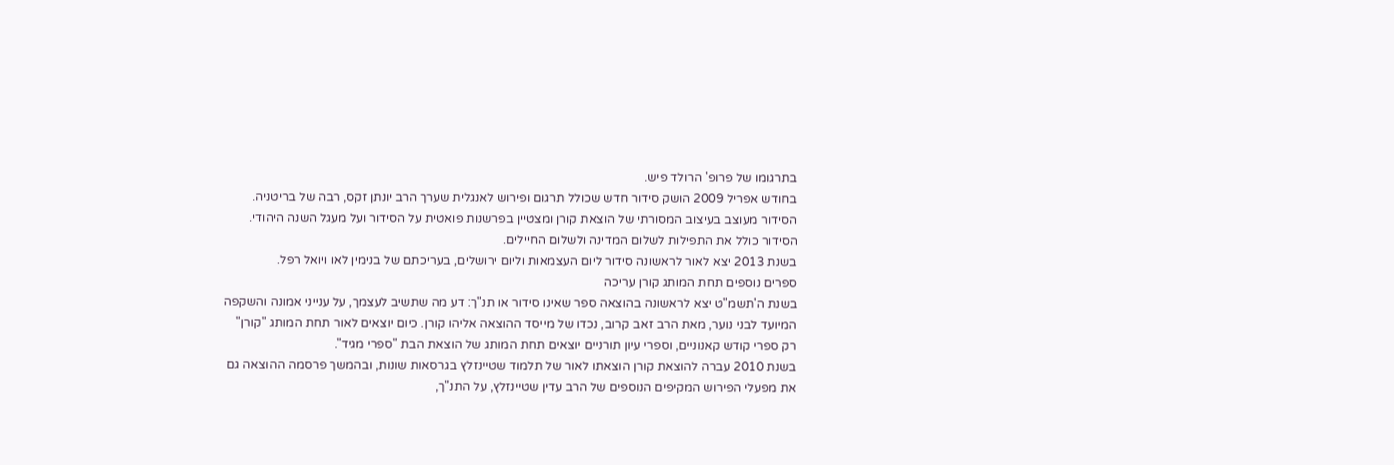בתרגומו של פרופ' הרולד פיש.
בחודש אפריל 2009 הושק סידור חדש שכולל תרגום ופירוש לאנגלית שערך הרב יונתן זקס, רבה של בריטניה. הסידור מעוצב בעיצוב המסורתי של הוצאת קורן ומצטיין בפרשנות פואטית על הסידור ועל מעגל השנה היהודי. הסידור כולל את התפילות לשלום המדינה ולשלום החיילים.
בשנת 2013 יצא לאור לראשונה סידור ליום העצמאות וליום ירושלים, בעריכתם של בנימין לאו ויואל רפל.
ספרים נוספים תחת המותג קורן עריכה
בשנת ה'תשמ"ט יצא לראשונה בהוצאה ספר שאינו סידור או תנ"ך: דע מה שתשיב לעצמך, על ענייני אמונה והשקפה המיועד לבני נוער, מאת הרב זאב קרוב, נכדו של מייסד ההוצאה אליהו קורן. כיום יוצאים לאור תחת המותג "קורן" רק ספרי קודש קאנוניים, וספרי עיון תורניים יוצאים תחת המותג של הוצאת הבת "ספרי מגיד".
בשנת 2010 עברה להוצאת קורן הוצאתו לאור של תלמוד שטיינזלץ בגרסאות שונות, ובהמשך פרסמה ההוצאה גם את מפעלי הפירוש המקיפים הנוספים של הרב עדין שטיינזלץ, על התנ"ך,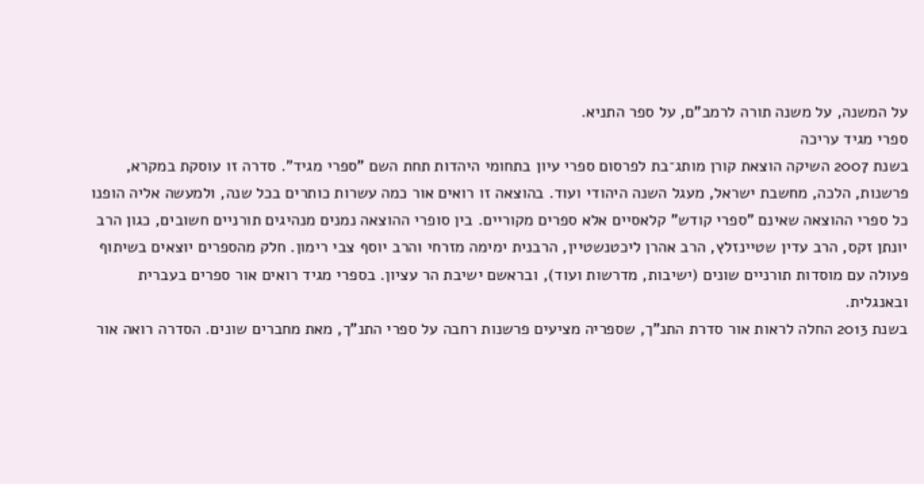על המשנה, על משנה תורה לרמב"ם, על ספר התניא.
ספרי מגיד עריכה
בשנת 2007 השיקה הוצאת קורן מותג־בת לפרסום ספרי עיון בתחומי היהדות תחת השם "ספרי מגיד". סדרה זו עוסקת במקרא, פרשנות, הלכה, מחשבת ישראל, מעגל השנה היהודי ועוד. בהוצאה זו רואים אור כמה עשרות כותרים בכל שנה, ולמעשה אליה הופנו כל ספרי ההוצאה שאינם "ספרי קודש" קלאסיים אלא ספרים מקוריים. בין סופרי ההוצאה נמנים מנהיגים תורניים חשובים, כגון הרב יונתן זקס, הרב עדין שטיינזלץ, הרב אהרן ליכטנשטיין, הרבנית ימימה מזרחי והרב יוסף צבי רימון. חלק מהספרים יוצאים בשיתוף פעולה עם מוסדות תורניים שונים (ישיבות, מדרשות ועוד), ובראשם ישיבת הר עציון. בספרי מגיד רואים אור ספרים בעברית ובאנגלית.
בשנת 2013 החלה לראות אור סדרת התנ"ך, שספריה מציעים פרשנות רחבה על ספרי התנ"ך, מאת מחברים שונים. הסדרה רואה אור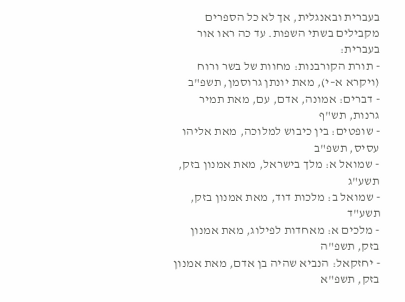בעברית ובאנגלית, אך לא כל הספרים מקבילים בשתי השפות. עד כה ראו אור בעברית:
- תורת הקורבנות: מחוות של בשר ורוח (ויקרא א–י), מאת יונתן גרוסמן, תשפ"ב
- דברים: אמונה, אדם, עם, מאת תמיר גרנות, תש"ף
- שופטים: בין כיבוש למלוכה, מאת אליהו עסיס, תשפ"ב
- שמואל א: מלך בישראל, מאת אמנון בזק, תשע"ג
- שמואל ב: מלכות דוד, מאת אמנון בזק, תשע"ד
- מלכים א: מאחדות לפילוג, מאת אמנון בזק, תשפ"ה
- יחזקאל: הנביא שהיה בן אדם, מאת אמנון בזק, תשפ"א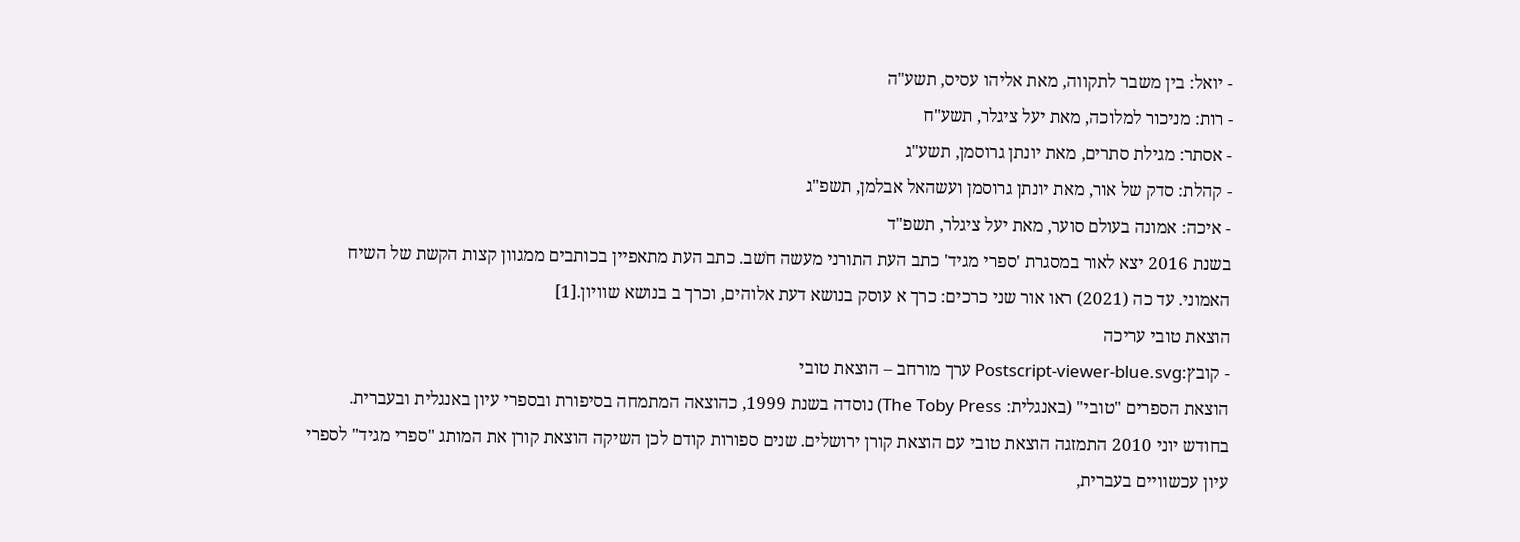- יואל: בין משבר לתקווה, מאת אליהו עסיס, תשע"ה
- רות: מניכור למלוכה, מאת יעל ציגלר, תשע"ח
- אסתר: מגילת סתרים, מאת יונתן גרוסמן, תשע"ג
- קהלת: סדק של אור, מאת יונתן גרוסמן ועשהאל אבלמן, תשפ"ג
- איכה: אמונה בעולם סוער, מאת יעל ציגלר, תשפ"ד
בשנת 2016 יצא לאור במסגרת 'ספרי מגיד' כתב העת התורני מעשה חֹשב. כתב העת מתאפיין בכותבים ממגוון קצות הקשת של השיח האמוני. עד כה (2021) ראו אור שני כרכים: כרך א עוסק בנושא דעת אלוהים, וכרך ב בנושא שוויון.[1]
הוצאת טובי עריכה
- קובץ:Postscript-viewer-blue.svg ערך מורחב – הוצאת טובי
הוצאת הספרים "טובי" (באנגלית: The Toby Press) נוסדה בשנת 1999, כהוצאה המתמחה בסיפורת ובספרי עיון באנגלית ובעברית. בחודש יוני 2010 התמזגה הוצאת טובי עם הוצאת קורן ירושלים. שנים ספורות קודם לכן השיקה הוצאת קורן את המותג "ספרי מגיד" לספרי עיון עכשוויים בעברית,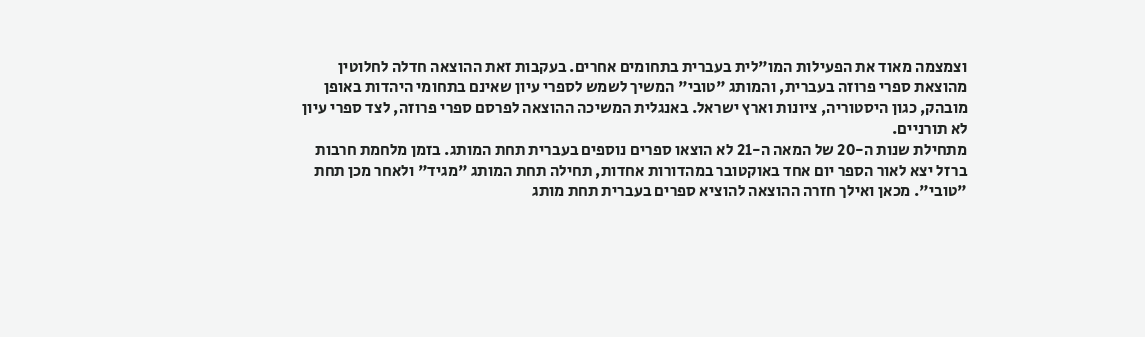וצמצמה מאוד את הפעילות המו"לית בעברית בתחומים אחרים. בעקבות זאת ההוצאה חדלה לחלוטין מהוצאת ספרי פרוזה בעברית, והמותג "טובי" המשיך לשמש לספרי עיון שאינם בתחומי היהדות באופן מובהק, כגון היסטוריה, ציונות וארץ ישראל. באנגלית המשיכה ההוצאה לפרסם ספרי פרוזה, לצד ספרי עיון לא תורניים.
מתחילת שנות ה-20 של המאה ה-21 לא הוצאו ספרים נוספים בעברית תחת המותג. בזמן מלחמת חרבות ברזל יצא לאור הספר יום אחד באוקטובר במהדורות אחדות, תחילה תחת המותג "מגיד" ולאחר מכן תחת "טובי". מכאן ואילך חזרה ההוצאה להוציא ספרים בעברית תחת מותג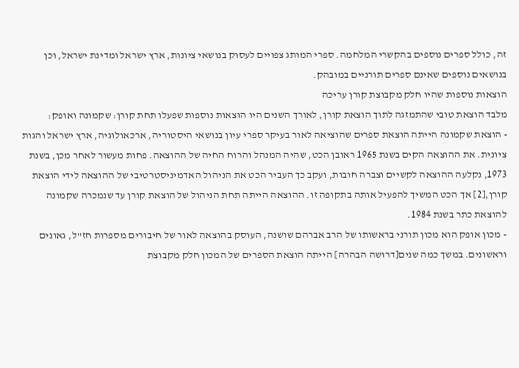זה, כולל ספרים נוספים בהקשרי המלחמה. ספרי המותג צפויים לעסוק בנושאי ציונות, ארץ ישראל ומדינת ישראל, וכן בנושאים נוספים שאינם ספרים תורניים במובהק.
הוצאות נוספות שהיו חלק מקבוצת קורן עריכה
מלבד הוצאת טובי שהתמזגה לתוך הוצאת קורן, לאורך השנים היו הוצאות נוספות שפעלו תחת קורן: שקמונה ואופק:
- הוצאת שקמונה הייתה הוצאת ספרים שהוציאה לאור בעיקר ספרי עיון בנושאי היסטוריה, ארכאולוגיה, ארץ ישראל והגות ציונית. את ההוצאה הקים בשנת 1965 ראובן הכט, שהיה המנהל והרוח החיה של ההוצאה. פחות מעשור לאחר מכן, בשנת 1973, נקלעה ההוצאה לקשיים וצברה חובות, ועקב כך העביר הכט את הניהול האדמיניסטרטיבי של ההוצאה לידי הוצאת קורן,[2] אך הכט המשיך להפעיל אותה בתקופה זו. ההוצאה הייתה תחת הניהול של הוצאת קורן עד שנמכרה שקמונה להוצאת כתר בשנת 1984.
- מכון אופק הוא מכון תורני בראשותו של הרב אברהם שושנה, העוסק בהוצאה לאור של חיבורים מספרות חז"ל, גאונים וראשונים. במשך כמה שנים[דרושה הבהרה] הייתה הוצאת הספרים של המכון חלק מקבוצת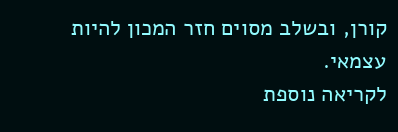קורן, ובשלב מסוים חזר המכון להיות עצמאי.
לקריאה נוספת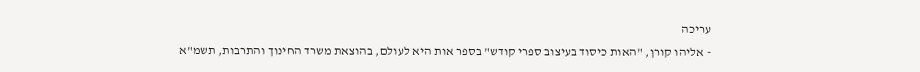עריכה
- אליהו קורן, "האות כיסוד בעיצוב ספרי קודש" בספר אות היא לעולם, בהוצאת משרד החינוך והתרבות, תשמ"א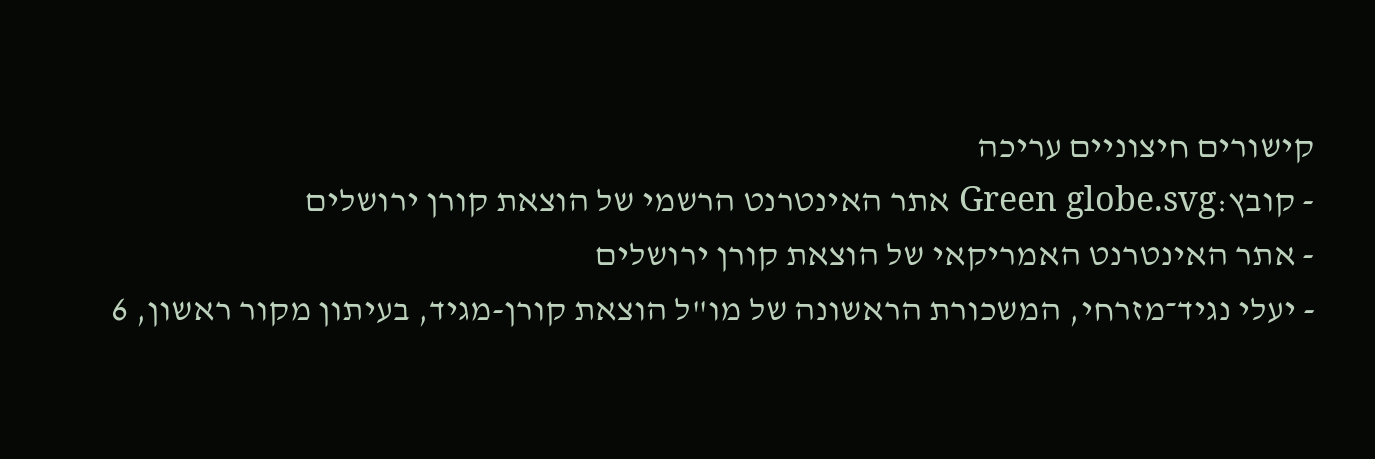קישורים חיצוניים עריכה
- קובץ:Green globe.svg אתר האינטרנט הרשמי של הוצאת קורן ירושלים
- אתר האינטרנט האמריקאי של הוצאת קורן ירושלים
- יעלי נגיד־מזרחי, המשכורת הראשונה של מו"ל הוצאת קורן-מגיד, בעיתון מקור ראשון, 6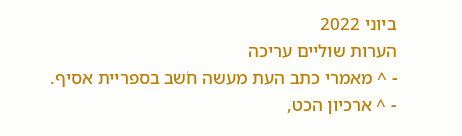ביוני 2022
הערות שוליים עריכה
- ^ מאמרי כתב העת מעשה חֹשב בספריית אסיף.
- ^ ארכיון הכט,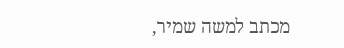מכתב למשה שמיר,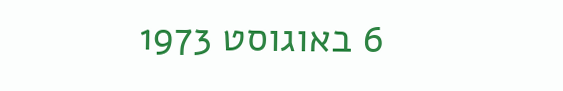6 באוגוסט 1973